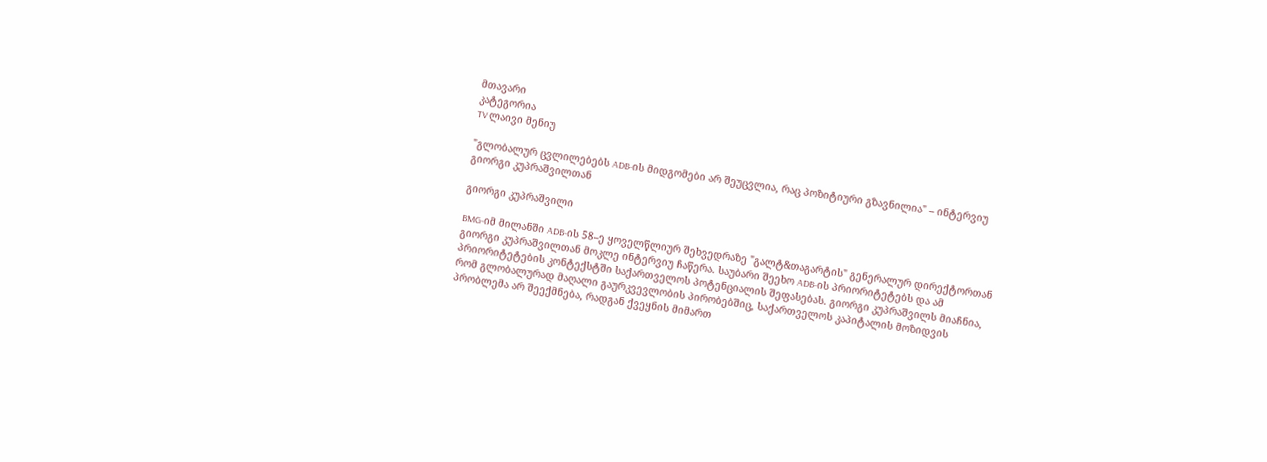მთავარი
კატეგორია
TV ლაივი მენიუ

"გლობალურ ცვლილებებს ADB-ის მიდგომები არ შეუცვლია, რაც პოზიტიური გზავნილია" – ინტერვიუ გიორგი კუპრაშვილთან

გიორგი კუპრაშვილი

BMG-იმ მილანში ADB-ის 58–ე ყოველწლიურ შეხვედრაზე "გალტ&თაგარტის" გენერალურ დირექტორთან გიორგი კუპრაშვილთან მოკლე ინტერვიუ ჩაწერა. საუბარი შეეხო ADB-ის პრიორიტეტებს და ამ პრიორიტეტების კონტექსტში საქართველოს პოტენციალის შეფასებას. გიორგი კუპრაშვილს მიაჩნია, რომ გლობალურად მაღალი გაურკვევლობის პირობებშიც, საქართველოს კაპიტალის მოზიდვის პრობლემა არ შეექმნება, რადგან ქვეყნის მიმართ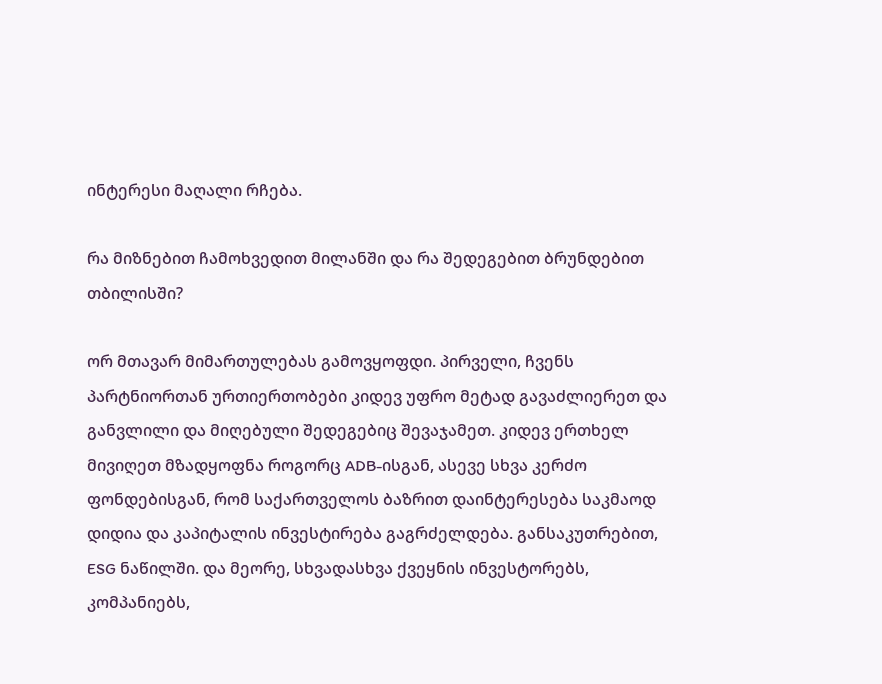ინტერესი მაღალი რჩება.

რა მიზნებით ჩამოხვედით მილანში და რა შედეგებით ბრუნდებით თბილისში?

ორ მთავარ მიმართულებას გამოვყოფდი. პირველი, ჩვენს პარტნიორთან ურთიერთობები კიდევ უფრო მეტად გავაძლიერეთ და განვლილი და მიღებული შედეგებიც შევაჯამეთ. კიდევ ერთხელ მივიღეთ მზადყოფნა როგორც ADB-ისგან, ასევე სხვა კერძო ფონდებისგან, რომ საქართველოს ბაზრით დაინტერესება საკმაოდ დიდია და კაპიტალის ინვესტირება გაგრძელდება. განსაკუთრებით, ESG ნაწილში. და მეორე, სხვადასხვა ქვეყნის ინვესტორებს, კომპანიებს,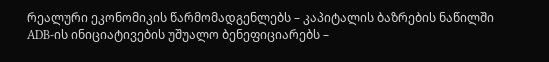რეალური ეკონომიკის წარმომადგენლებს – კაპიტალის ბაზრების ნაწილში ADB-ის ინიციატივების უშუალო ბენეფიციარებს –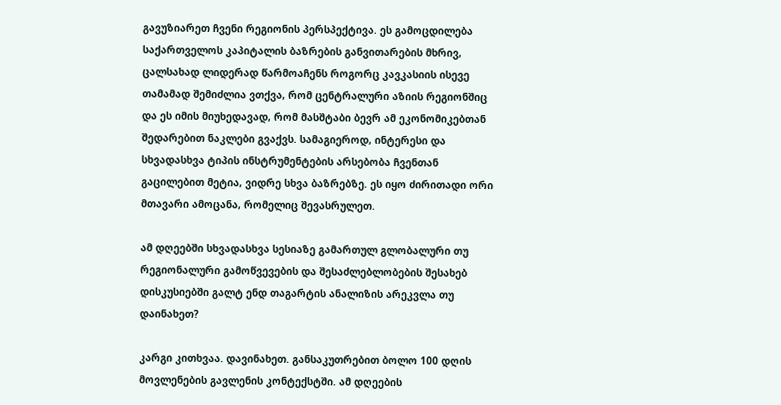გავუზიარეთ ჩვენი რეგიონის პერსპექტივა. ეს გამოცდილება საქართველოს კაპიტალის ბაზრების განვითარების მხრივ, ცალსახად ლიდერად წარმოაჩენს როგორც კავკასიის ისევე თამამად შემიძლია ვთქვა, რომ ცენტრალური აზიის რეგიონშიც და ეს იმის მიუხედავად, რომ მასშტაბი ბევრ ამ ეკონომიკებთან შედარებით ნაკლები გვაქვს. სამაგიეროდ, ინტერესი და სხვადასხვა ტიპის ინსტრუმენტების არსებობა ჩვენთან გაცილებით მეტია, ვიდრე სხვა ბაზრებზე. ეს იყო ძირითადი ორი მთავარი ამოცანა, რომელიც შევასრულეთ.

ამ დღეებში სხვადასხვა სესიაზე გამართულ გლობალური თუ რეგიონალური გამოწვევების და შესაძლებლობების შესახებ დისკუსიებში გალტ ენდ თაგარტის ანალიზის არეკვლა თუ დაინახეთ?

კარგი კითხვაა. დავინახეთ. განსაკუთრებით ბოლო 100 დღის მოვლენების გავლენის კონტექსტში. ამ დღეების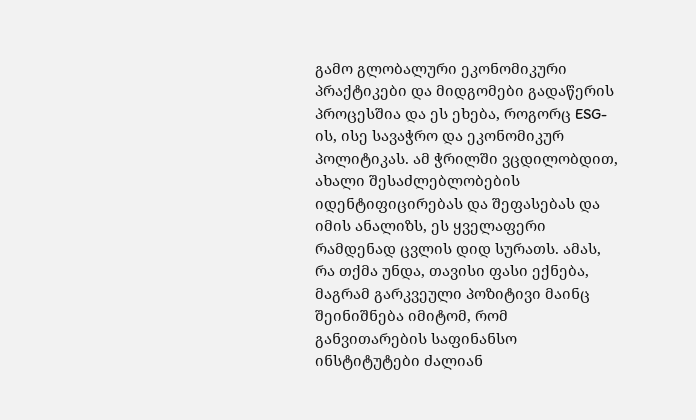გამო გლობალური ეკონომიკური პრაქტიკები და მიდგომები გადაწერის პროცესშია და ეს ეხება, როგორც ESG-ის, ისე სავაჭრო და ეკონომიკურ პოლიტიკას. ამ ჭრილში ვცდილობდით, ახალი შესაძლებლობების იდენტიფიცირებას და შეფასებას და იმის ანალიზს, ეს ყველაფერი რამდენად ცვლის დიდ სურათს. ამას, რა თქმა უნდა, თავისი ფასი ექნება, მაგრამ გარკვეული პოზიტივი მაინც შეინიშნება იმიტომ, რომ განვითარების საფინანსო ინსტიტუტები ძალიან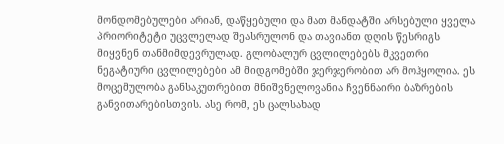მონდომებულები არიან, დაწყებული და მათ მანდატში არსებული ყველა პრიორიტეტი უცვლელად შეასრულონ და თავიანთ დღის წესრიგს მიყვნენ თანმიმდევრულად. გლობალურ ცვლილებებს მკვეთრი ნეგატიური ცვლილებები ამ მიდგომებში ჯერჯერობით არ მოჰყოლია. ეს მოცემულობა განსაკუთრებით მნიშვნელოვანია ჩვენნაირი ბაზრების განვითარებისთვის. ასე რომ, ეს ცალსახად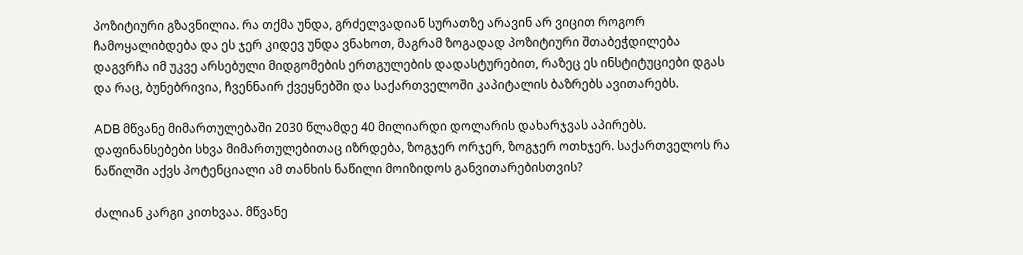პოზიტიური გზავნილია. რა თქმა უნდა, გრძელვადიან სურათზე არავინ არ ვიცით როგორ ჩამოყალიბდება და ეს ჯერ კიდევ უნდა ვნახოთ, მაგრამ ზოგადად პოზიტიური შთაბეჭდილება დაგვრჩა იმ უკვე არსებული მიდგომების ერთგულების დადასტურებით, რაზეც ეს ინსტიტუციები დგას და რაც, ბუნებრივია, ჩვენნაირ ქვეყნებში და საქართველოში კაპიტალის ბაზრებს ავითარებს.

ADB მწვანე მიმართულებაში 2030 წლამდე 40 მილიარდი დოლარის დახარჯვას აპირებს. დაფინანსებები სხვა მიმართულებითაც იზრდება, ზოგჯერ ორჯერ, ზოგჯერ ოთხჯერ. საქართველოს რა ნაწილში აქვს პოტენციალი ამ თანხის ნაწილი მოიზიდოს განვითარებისთვის?

ძალიან კარგი კითხვაა. მწვანე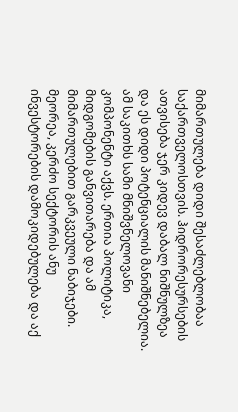მიმართულება დიდი შესაძლებლობაა საქართველოსთვის. ჰიდრორესურსების ათვისება ჯერ კიდევ დაბალ ნიშნულზეა და ეს დიდი პოტენციალის მანიშნებელია. ამ საკითხს სამი მნიშვნელოვანი კომპონენტი აქვს. ერთია პოლიტიკა, მიდგომების განვითარება და ამ მიმართულებით გარკვეული ნაბიჯები. მეორეა, კერძო სექტორის ანუ ინვესტორების დამოკიდებულება და აქ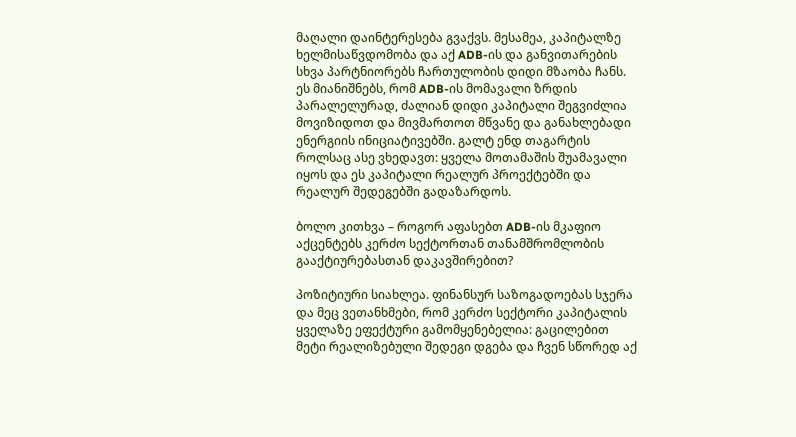მაღალი დაინტერესება გვაქვს. მესამეა, კაპიტალზე ხელმისაწვდომობა და აქ ADB-ის და განვითარების სხვა პარტნიორებს ჩართულობის დიდი მზაობა ჩანს. ეს მიანიშნებს, რომ ADB-ის მომავალი ზრდის პარალელურად, ძალიან დიდი კაპიტალი შეგვიძლია მოვიზიდოთ და მივმართოთ მწვანე და განახლებადი ენერგიის ინიციატივებში. გალტ ენდ თაგარტის როლსაც ასე ვხედავთ: ყველა მოთამაშის შუამავალი იყოს და ეს კაპიტალი რეალურ პროექტებში და რეალურ შედეგებში გადაზარდოს.

ბოლო კითხვა – როგორ აფასებთ ADB-ის მკაფიო აქცენტებს კერძო სექტორთან თანამშრომლობის გააქტიურებასთან დაკავშირებით?

პოზიტიური სიახლეა. ფინანსურ საზოგადოებას სჯერა და მეც ვეთანხმები, რომ კერძო სექტორი კაპიტალის ყველაზე ეფექტური გამომყენებელია: გაცილებით მეტი რეალიზებული შედეგი დგება და ჩვენ სწორედ აქ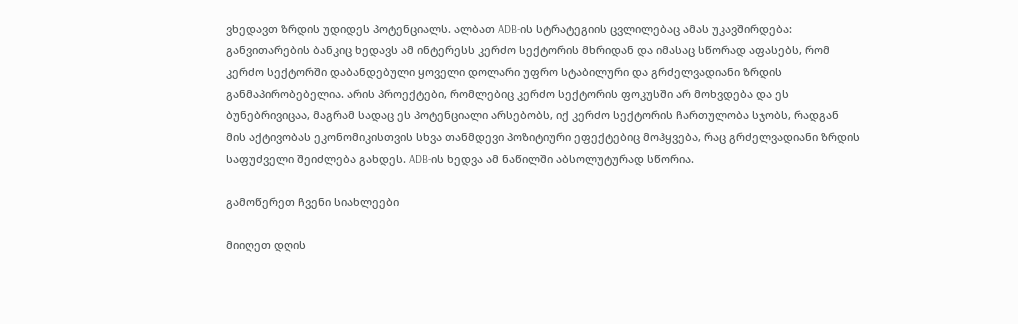ვხედავთ ზრდის უდიდეს პოტენციალს. ალბათ ADB-ის სტრატეგიის ცვლილებაც ამას უკავშირდება: განვითარების ბანკიც ხედავს ამ ინტერესს კერძო სექტორის მხრიდან და იმასაც სწორად აფასებს, რომ კერძო სექტორში დაბანდებული ყოველი დოლარი უფრო სტაბილური და გრძელვადიანი ზრდის განმაპირობებელია. არის პროექტები, რომლებიც კერძო სექტორის ფოკუსში არ მოხვდება და ეს ბუნებრივიცაა, მაგრამ სადაც ეს პოტენციალი არსებობს, იქ კერძო სექტორის ჩართულობა სჯობს, რადგან მის აქტივობას ეკონომიკისთვის სხვა თანმდევი პოზიტიური ეფექტებიც მოჰყვება, რაც გრძელვადიანი ზრდის საფუძველი შეიძლება გახდეს. ADB-ის ხედვა ამ ნაწილში აბსოლუტურად სწორია.

გამოწერეთ ჩვენი სიახლეები

მიიღეთ დღის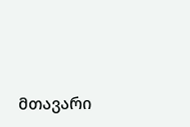მთავარი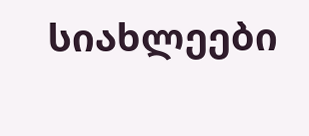სიახლეები